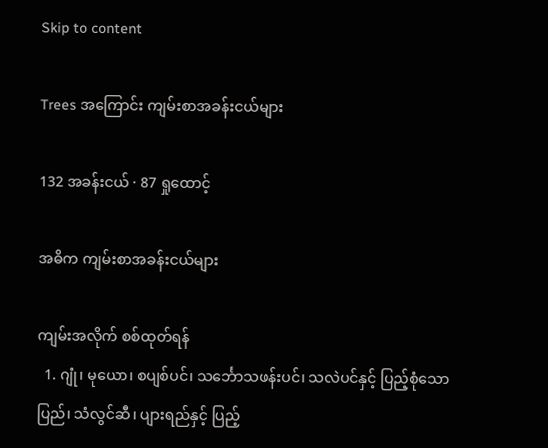Skip to content

Trees အကြောင်း ကျမ်းစာအခန်းငယ်များ

132 အခန်းငယ် · 87 ရှုထောင့်

အဓိက ကျမ်းစာအခန်းငယ်များ

ကျမ်းအလိုက် စစ်ထုတ်ရန်
  1. ဂျုံ၊ မုယော၊ စပျစ်ပင်၊ သင်္ဘောသဖန်းပင်၊ သလဲပင်နှင့် ပြည့်စုံသောပြည်၊ သံလွင်ဆီ၊ ပျားရည်နှင့် ပြည့်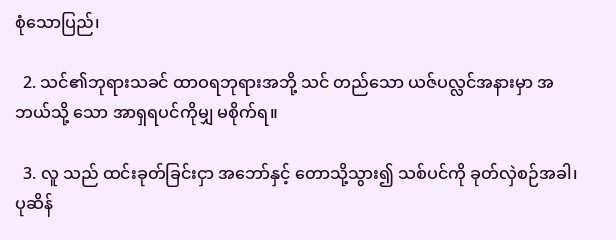စုံသောပြည်၊

  2. သင်၏ဘုရားသခင် ထာဝရဘုရားအဘို့ သင် တည်သော ယဇ်ပလ္လင်အနားမှာ အဘယ်သို့ သော အာရှရပင်ကိုမျှ မစိုက်ရ။

  3. လူ သည် ထင်းခုတ်ခြင်းငှာ အဘော်နှင့် တောသို့သွား၍ သစ်ပင်ကို ခုတ်လှဲစဉ်အခါ၊ ပုဆိန်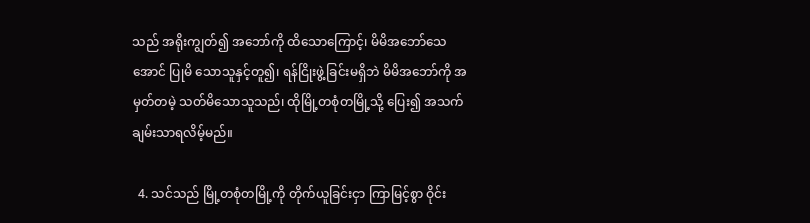သည် အရိုးကျွတ်၍ အဘော်ကို ထိသောကြောင့်၊ မိမိအဘော်သေအောင် ပြုမိ သောသူနှင့်တူ၍၊ ရန်ငြိုးဖွဲ့ခြင်းမရှိဘဲ မိမိအဘော်ကို အမှတ်တမဲ့ သတ်မိသောသူသည်၊ ထိုမြို့တစုံတမြို့သို့ ပြေး၍ အသက်ချမ်းသာရလိမ့်မည်။

  4. သင်သည် မြို့တစုံတမြို့ကို တိုက်ယူခြင်းငှာ ကြာမြင့်စွာ ဝိုင်း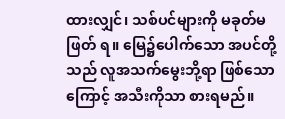ထားလျှင်၊ သစ်ပင်များကို မခုတ်မဖြတ် ရ။ မြေ၌ပေါက်သော အပင်တို့သည် လူအသက်မွေးဘို့ရာ ဖြစ်သောကြောင့် အသီးကိုသာ စားရမည်။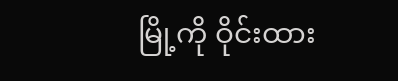မြို့ကို ဝိုင်းထား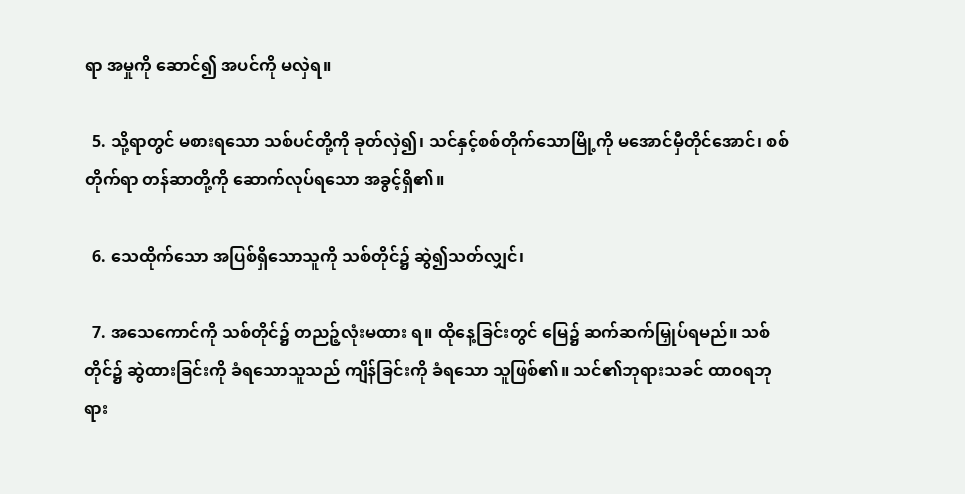ရာ အမှုကို ဆောင်၍ အပင်ကို မလှဲရ။

  5. သို့ရာတွင် မစားရသော သစ်ပင်တို့ကို ခုတ်လှဲ၍၊ သင်နှင့်စစ်တိုက်သောမြို့ကို မအောင်မှီတိုင်အောင်၊ စစ်တိုက်ရာ တန်ဆာတို့ကို ဆောက်လုပ်ရသော အခွင့်ရှိ၏။

  6. သေထိုက်သော အပြစ်ရှိသောသူကို သစ်တိုင်၌ ဆွဲ၍သတ်လျှင်၊

  7. အသေကောင်ကို သစ်တိုင်၌ တညဉ့်လုံးမထား ရ။ ထိုနေ့ခြင်းတွင် မြေ၌ ဆက်ဆက်မြှုပ်ရမည်။ သစ်တိုင်၌ ဆွဲထားခြင်းကို ခံရသောသူသည် ကျိန်ခြင်းကို ခံရသော သူဖြစ်၏။ သင်၏ဘုရားသခင် ထာဝရဘုရား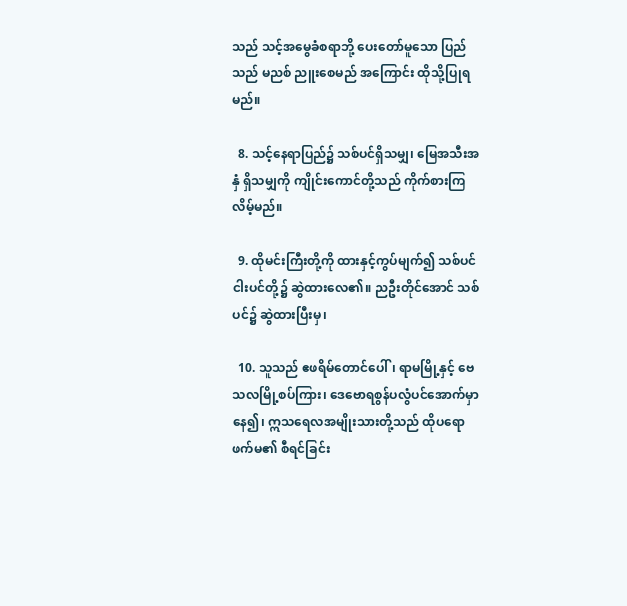သည် သင့်အမွေခံစရာဘို့ ပေးတော်မူသော ပြည်သည် မညစ် ညူးစေမည် အကြောင်း ထိုသို့ပြုရမည်။

  8. သင့်နေရာပြည်၌ သစ်ပင်ရှိသမျှ၊ မြေအသီးအနှံ ရှိသမျှကို ကျိုင်းကောင်တို့သည် ကိုက်စားကြလိမ့်မည်။

  9. ထိုမင်းကြီးတို့ကို ထားနှင့်ကွပ်မျက်၍ သစ်ပင် ငါးပင်တို့၌ ဆွဲထားလေ၏။ ညဦးတိုင်အောင် သစ်ပင်၌ ဆွဲထားပြီးမှ၊

  10. သူသည် ဧဖရိမ်တောင်ပေါ်၊ ရာမမြို့နှင့် ဗေသလမြို့စပ်ကြား၊ ဒေဗောရစွန်ပလွံပင်အောက်မှာနေ၍၊ ဣသရေလအမျိုးသားတို့သည် ထိုပရောဖက်မ၏ စီရင်ခြင်း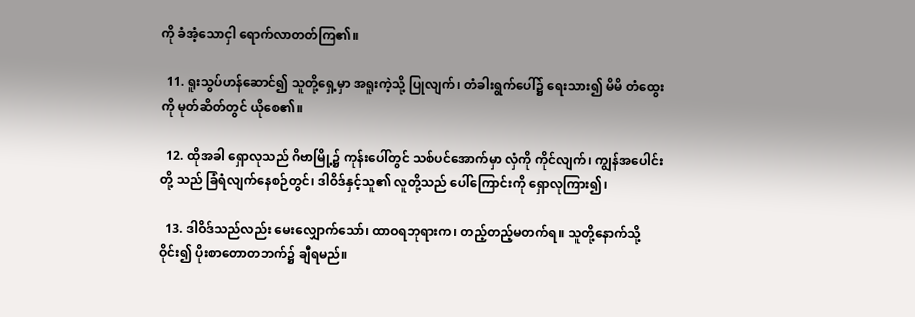ကို ခံအံ့သောငှါ ရောက်လာတတ်ကြ၏။

  11. ရူးသွပ်ဟန်ဆောင်၍ သူတို့ရှေ့မှာ အရူးကဲ့သို့ ပြုလျက်၊ တံခါးရွက်ပေါ်၌ ရေးသား၍ မိမိ တံထွေးကို မုတ်ဆိတ်တွင် ယိုစေ၏။

  12. ထိုအခါ ရှောလုသည် ဂိဗာမြို့၌ ကုန်းပေါ်တွင် သစ်ပင်အောက်မှာ လှံကို ကိုင်လျက်၊ ကျွန်အပေါင်းတို့ သည် ခြံရံလျက်နေစဉ်တွင်၊ ဒါဝိဒ်နှင့်သူ၏ လူတို့သည် ပေါ်ကြောင်းကို ရှောလုကြား၍၊

  13. ဒါဝိဒ်သည်လည်း မေးလျှောက်သော်၊ ထာဝရဘုရားက၊ တည့်တည့်မတက်ရ။ သူတို့နောက်သို့ဝိုင်း၍ ပိုးစာတောတဘက်၌ ချီရမည်။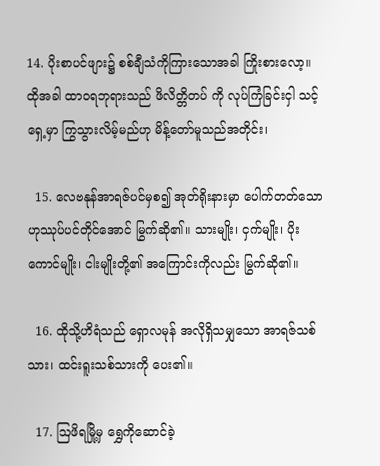14. ပိုးစာပင်ဖျား၌ စစ်ချီသံကိုကြားသောအခါ ကြိုးစားလော့။ ထိုအခါ ထာဝရဘုရားသည် ဖိလိတ္တိတပ် ကို လုပ်ကြံခြင်းငှါ သင့်ရှေ့မှာ ကြွသွားလိမ့်မည်ဟု မိန့်တော်မူသည်အတိုင်း၊

  15. လေဗနုန်အာရဇ်ပင်မှစ၍ အုတ်ရိုးနားမှာ ပေါက်တတ်သောဟုဿုပ်ပင်တိုင်အောင် မြွက်ဆို၏။ သားမျိုး၊ ငှက်မျိုး၊ ပိုးကောင်မျိုး၊ ငါးမျိုးတို့၏ အကြောင်းကိုလည်း မြွက်ဆို၏။

  16. ထိုသို့ဟိရံသည် ရှောလမုန် အလိုရှိသမျှသော အာရဇ်သစ်သား၊ ထင်းရူးသစ်သားကို ပေး၏။

  17. ဩဖိရမြို့မှ ရွှေကိုဆောင်ခဲ့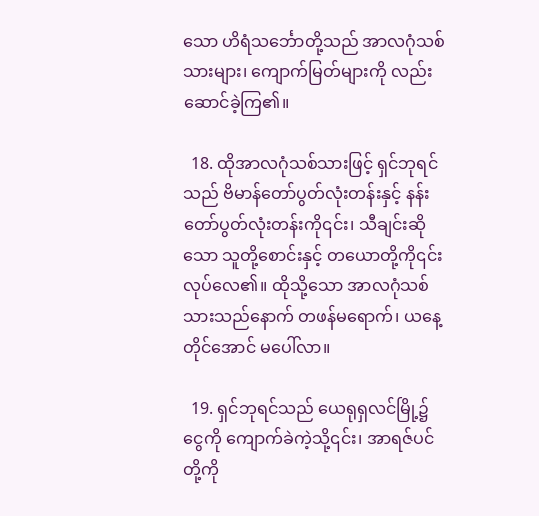သော ဟိရံသင်္ဘောတို့သည် အာလဂုံသစ်သားများ၊ ကျောက်မြတ်များကို လည်း ဆောင်ခဲ့ကြ၏။

  18. ထိုအာလဂုံသစ်သားဖြင့် ရှင်ဘုရင်သည် ဗိမာန်တော်ပွတ်လုံးတန်းနှင့် နန်းတော်ပွတ်လုံးတန်းကို၎င်း၊ သီချင်းဆိုသော သူတို့စောင်းနှင့် တယောတို့ကို၎င်း လုပ်လေ၏။ ထိုသို့သော အာလဂုံသစ်သားသည်နောက် တဖန်မရောက်၊ ယနေ့တိုင်အောင် မပေါ်လာ။

  19. ရှင်ဘုရင်သည် ယေရုရှလင်မြို့၌ ငွေကို ကျောက်ခဲကဲ့သို့၎င်း၊ အာရဇ်ပင်တို့ကို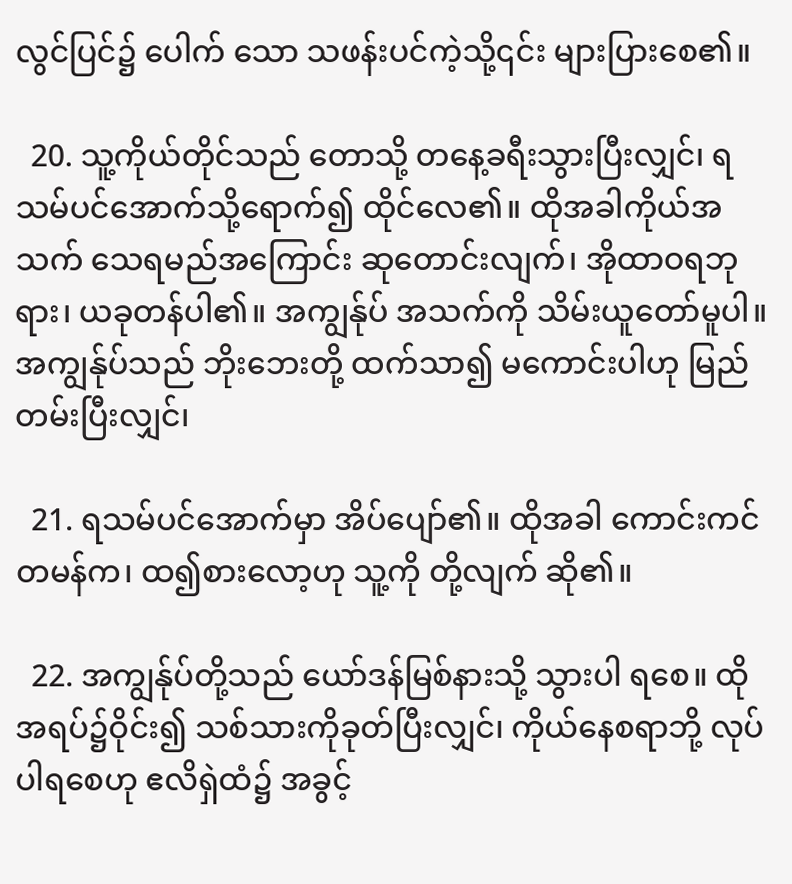လွင်ပြင်၌ ပေါက် သော သဖန်းပင်ကဲ့သို့၎င်း များပြားစေ၏။

  20. သူ့ကိုယ်တိုင်သည် တောသို့ တနေ့ခရီးသွားပြီးလျှင်၊ ရသမ်ပင်အောက်သို့ရောက်၍ ထိုင်လေ၏။ ထိုအခါကိုယ်အသက် သေရမည်အကြောင်း ဆုတောင်းလျက်၊ အိုထာဝရဘုရား၊ ယခုတန်ပါ၏။ အကျွန်ုပ် အသက်ကို သိမ်းယူတော်မူပါ။ အကျွန်ုပ်သည် ဘိုးဘေးတို့ ထက်သာ၍ မကောင်းပါဟု မြည်တမ်းပြီးလျှင်၊

  21. ရသမ်ပင်အောက်မှာ အိပ်ပျော်၏။ ထိုအခါ ကောင်းကင်တမန်က၊ ထ၍စားလော့ဟု သူ့ကို တို့လျက် ဆို၏။

  22. အကျွန်ုပ်တို့သည် ယော်ဒန်မြစ်နားသို့ သွားပါ ရစေ။ ထိုအရပ်၌ဝိုင်း၍ သစ်သားကိုခုတ်ပြီးလျှင်၊ ကိုယ်နေစရာဘို့ လုပ်ပါရစေဟု ဧလိရှဲထံ၌ အခွင့်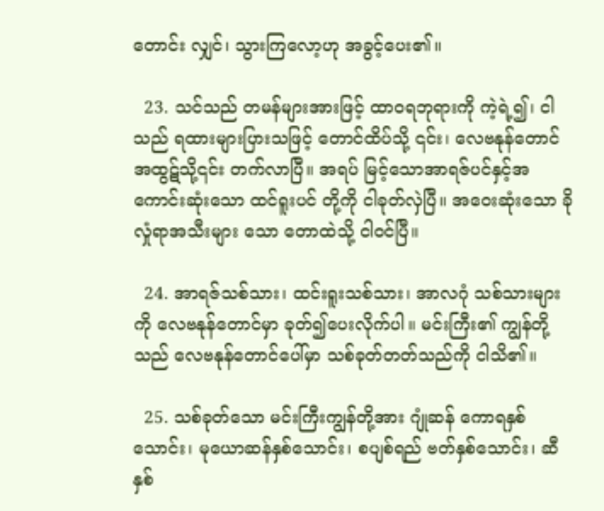တောင်း လျှင်၊ သွားကြလော့ဟု အခွင့်ပေး၏။

  23. သင်သည် တမန်များအားဖြင့် ထာဝရဘုရားကို ကဲ့ရဲ့၍၊ ငါသည် ရထားများပြားသဖြင့် တောင်ထိပ်သို့ ၎င်း၊ လေဗနုန်တောင် အထွဋ်သို့၎င်း တက်လာပြီ။ အရပ် မြင့်သောအာရဇ်ပင်နှင့်အကောင်းဆုံးသော ထင်ရူးပင် တို့ကို ငါခုတ်လှဲပြီ။ အဝေးဆုံးသော ခိုလှုံရာအသီးများ သော တောထဲသို့ ငါဝင်ပြီ။

  24. အာရဇ်သစ်သား၊ ထင်းရူးသစ်သား၊ အာလဂုံ သစ်သားများကို လေဗနုန်တောင်မှာ ခုတ်၍ပေးလိုက်ပါ။ မင်းကြီး၏ ကျွန်တို့သည် လေဗနုန်တောင်ပေါ်မှာ သစ်ခုတ်တတ်သည်ကို ငါသိ၏။

  25. သစ်ခုတ်သော မင်းကြီးကျွန်တို့အား ဂျုံဆန် ကောရနှစ်သောင်း၊ မုယောဆန်နှစ်သောင်း၊ စပျစ်ရည် ဗတ်နှစ်သောင်း၊ ဆီနှစ်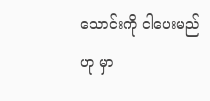သောင်းကို ငါပေးမည်ဟု မှာ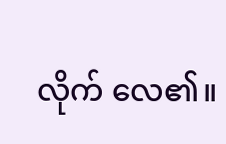လိုက် လေ၏။